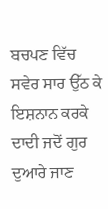ਬਚਪਣ ਵਿੱਚ ਸਵੇਰ ਸਾਰ ਉੱਠ ਕੇ ਇਸ਼ਨਾਨ ਕਰਕੇ ਦਾਦੀ ਜਦੋਂ ਗੁਰ ਦੁਆਰੇ ਜਾਣ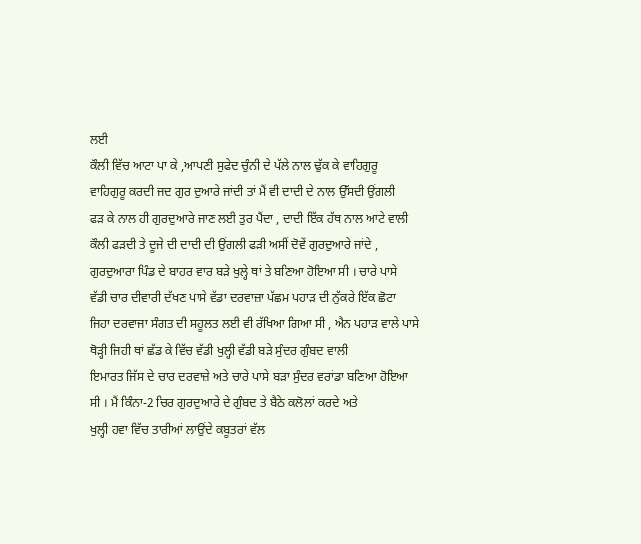ਲਈ
ਕੌਲੀ ਵਿੱਚ ਆਟਾ ਪਾ ਕੇ ,ਆਪਣੀ ਸੁਫੇਦ ਚੁੰਨੀ ਦੇ ਪੱਲੇ ਨਾਲ ਢੁੱਕ ਕੇ ਵਾਹਿਗੁਰੂ
ਵਾਹਿਗੁਰੂ ਕਰਦੀ ਜਦ ਗੁਰ ਦੁਆਰੇ ਜਾਂਦੀ ਤਾਂ ਮੈਂ ਵੀ ਦਾਦੀ ਦੇ ਨਾਲ ਉੱਸਦੀ ਉਂਗਲੀ
ਫੜ ਕੇ ਨਾਲ ਹੀ ਗੁਰਦੁਆਰੇ ਜਾਣ ਲਈ ਤੁਰ ਪੈਂਦਾ , ਦਾਦੀ ਇੱਕ ਹੱਥ ਨਾਲ ਆਟੇ ਵਾਲੀ
ਕੌਲੀ ਫੜਦੀ ਤੇ ਦੂਜੇ ਦੀ ਦਾਦੀ ਦੀ ਉਂਗਲੀ ਫੜੀ ਅਸੀਂ ਦੋਵੇਂ ਗੁਰਦੁਆਰੇ ਜਾਂਦੇ ,
ਗੁਰਦੁਆਰਾ ਪਿੰਡ ਦੇ ਬਾਹਰ ਵਾਰ ਬੜੇ ਖੁਲ੍ਹੇ ਥਾਂ ਤੇ ਬਣਿਆ ਹੋਇਆ ਸੀ । ਚਾਰੇ ਪਾਸੇ
ਵੱਡੀ ਚਾਰ ਦੀਵਾਰੀ ਦੱਖਣ ਪਾਸੇ ਵੱਡਾ ਦਰਵਾਜ਼ਾ ਪੱਛਮ ਪਹਾੜ ਦੀ ਨੁੱਕਰੇ ਇੱਕ ਛੋਟਾ
ਜਿਹਾ ਦਰਵਾਜਾ ਸੰਗਤ ਦੀ ਸਹੂਲਤ ਲਈ ਵੀ ਰੱਖਿਆ ਗਿਆ ਸੀ , ਐਨ ਪਹਾੜ ਵਾਲੇ ਪਾਸੇ
ਥੋੜ੍ਹੀ ਜਿਹੀ ਥਾਂ ਛੱਡ ਕੇ ਵਿੱਚ ਵੱਡੀ ਖੁਲ੍ਹੀ ਵੱਡੀ ਬੜੇ ਸੁੰਦਰ ਗੁੰਬਦ ਵਾਲੀ
ਇਮਾਰਤ ਜਿੱਸ ਦੇ ਚਾਰ ਦਰਵਾਜ਼ੇ ਅਤੇ ਚਾਰੇ ਪਾਸੇ ਬੜਾ ਸੁੰਦਰ ਵਰਾਂਡਾ ਬਣਿਆ ਹੋਇਆ
ਸੀ । ਮੈਂ ਕਿੰਨਾ-2 ਚਿਰ ਗੁਰਦੁਆਰੇ ਦੇ ਗੁੰਬਦ ਤੇ ਬੈਠੇ ਕਲੋਲਾਂ ਕਰਦੇ ਅਤੇ
ਖੁਲ੍ਹੀ ਹਵਾ ਵਿੱਚ ਤਾਰੀਆਂ ਲਾਉਂਦੇ ਕਬੂਤਰਾਂ ਵੱਲ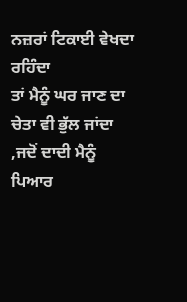ਨਜ਼ਰਾਂ ਟਿਕਾਈ ਵੇਖਦਾ ਰਹਿੰਦਾ
ਤਾਂ ਮੈਨੂੰ ਘਰ ਜਾਣ ਦਾ ਚੇਤਾ ਵੀ ਭੁੱਲ ਜਾਂਦਾ ,ਜਦੋਂ ਦਾਦੀ ਮੈਨੂੰ ਪਿਆਰ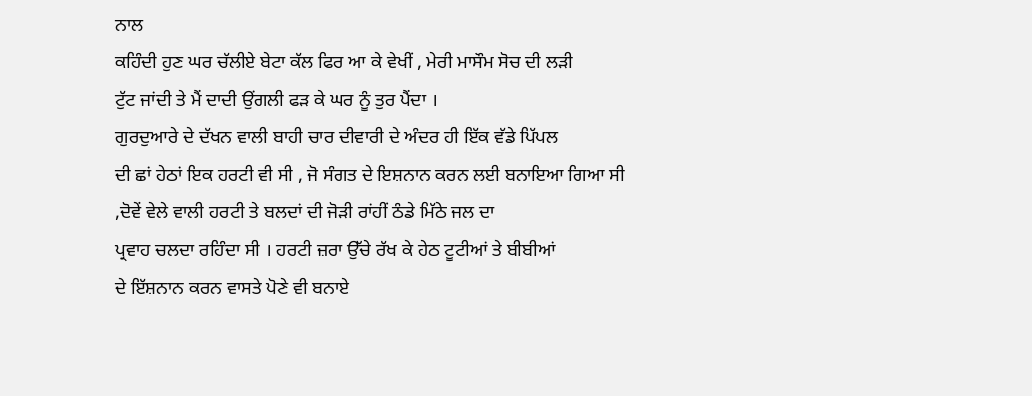ਨਾਲ
ਕਹਿੰਦੀ ਹੁਣ ਘਰ ਚੱਲੀਏ ਬੇਟਾ ਕੱਲ ਫਿਰ ਆ ਕੇ ਵੇਖੀਂ , ਮੇਰੀ ਮਾਸੌਮ ਸੋਚ ਦੀ ਲੜੀ
ਟੁੱਟ ਜਾਂਦੀ ਤੇ ਮੈਂ ਦਾਦੀ ਉਂਗਲੀ ਫੜ ਕੇ ਘਰ ਨੂੰ ਤੁਰ ਪੈਂਦਾ ।
ਗੁਰਦੁਆਰੇ ਦੇ ਦੱਖਨ ਵਾਲੀ ਬਾਹੀ ਚਾਰ ਦੀਵਾਰੀ ਦੇ ਅੰਦਰ ਹੀ ਇੱਕ ਵੱਡੇ ਪਿੱਪਲ
ਦੀ ਛਾਂ ਹੇਠਾਂ ਇਕ ਹਰਟੀ ਵੀ ਸੀ , ਜੋ ਸੰਗਤ ਦੇ ਇਸ਼ਨਾਨ ਕਰਨ ਲਈ ਬਨਾਇਆ ਗਿਆ ਸੀ
,ਦੋਵੇਂ ਵੇਲੇ ਵਾਲੀ ਹਰਟੀ ਤੇ ਬਲਦਾਂ ਦੀ ਜੋੜੀ ਰਾਂਹੀਂ ਠੰਡੇ ਮਿੱਠੇ ਜਲ ਦਾ
ਪ੍ਰਵਾਹ ਚਲਦਾ ਰਹਿੰਦਾ ਸੀ । ਹਰਟੀ ਜ਼ਰਾ ਉੱਚੇ ਰੱਖ ਕੇ ਹੇਠ ਟੂਟੀਆਂ ਤੇ ਬੀਬੀਆਂ
ਦੇ ਇੱਸ਼ਨਾਨ ਕਰਨ ਵਾਸਤੇ ਪੋਣੇ ਵੀ ਬਨਾਏ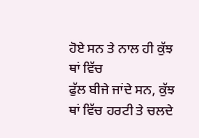ਹੋਏ ਸਨ ਤੇ ਨਾਲ ਹੀ ਕੁੱਝ ਥਾਂ ਵਿੱਚ
ਫੁੱਲ ਬੀਜੇ ਜਾਂਦੇ ਸਨ, ਕੁੱਝ ਥਾਂ ਵਿੱਚ ਹਰਟੀ ਤੇ ਚਲਦੇ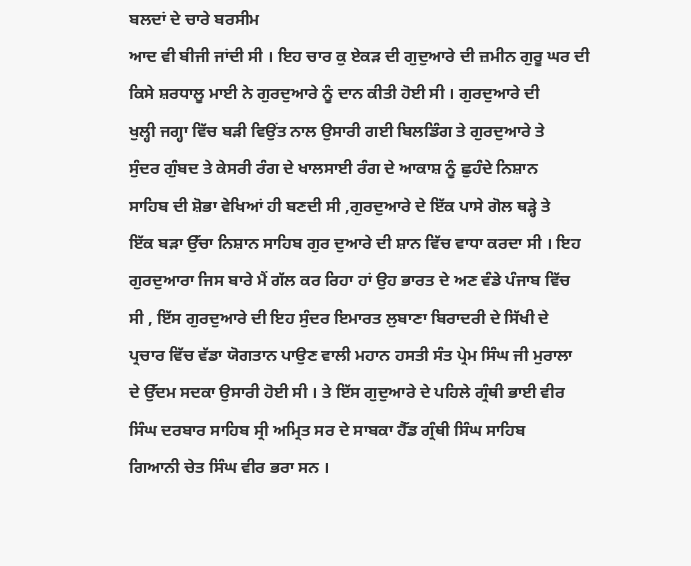ਬਲਦਾਂ ਦੇ ਚਾਰੇ ਬਰਸੀਮ
ਆਦ ਵੀ ਬੀਜੀ ਜਾਂਦੀ ਸੀ । ਇਹ ਚਾਰ ਕੁ ਏਕੜ ਦੀ ਗੁਦੁਆਰੇ ਦੀ ਜ਼ਮੀਨ ਗੁਰੂ ਘਰ ਦੀ
ਕਿਸੇ ਸ਼ਰਧਾਲੂ ਮਾਈ ਨੇ ਗੁਰਦੁਆਰੇ ਨੂੰ ਦਾਨ ਕੀਤੀ ਹੋਈ ਸੀ । ਗੁਰਦੁਆਰੇ ਦੀ
ਖੁਲ੍ਹੀ ਜਗ੍ਹਾ ਵਿੱਚ ਬੜੀ ਵਿਉਂਤ ਨਾਲ ਉਸਾਰੀ ਗਈ ਬਿਲਡਿੰਗ ਤੇ ਗੁਰਦੁਆਰੇ ਤੇ
ਸੁੰਦਰ ਗੁੰਬਦ ਤੇ ਕੇਸਰੀ ਰੰਗ ਦੇ ਖਾਲਸਾਈ ਰੰਗ ਦੇ ਆਕਾਸ਼ ਨੂੰ ਛੁਹੰਦੇ ਨਿਸ਼ਾਨ
ਸਾਹਿਬ ਦੀ ਸ਼ੋਭਾ ਵੇਖਿਆਂ ਹੀ ਬਣਦੀ ਸੀ ,ਗੁਰਦੁਆਰੇ ਦੇ ਇੱਕ ਪਾਸੇ ਗੋਲ ਥੜ੍ਹੇ ਤੇ
ਇੱਕ ਬੜਾ ਉੱਚਾ ਨਿਸ਼ਾਨ ਸਾਹਿਬ ਗੁਰ ਦੁਆਰੇ ਦੀ ਸ਼ਾਨ ਵਿੱਚ ਵਾਧਾ ਕਰਦਾ ਸੀ । ਇਹ
ਗੁਰਦੁਆਰਾ ਜਿਸ ਬਾਰੇ ਮੈਂ ਗੱਲ ਕਰ ਰਿਹਾ ਹਾਂ ਉਹ ਭਾਰਤ ਦੇ ਅਣ ਵੰਡੇ ਪੰਜਾਬ ਵਿੱਚ
ਸੀ , ਇੱਸ ਗੁਰਦੁਆਰੇ ਦੀ ਇਹ ਸੁੰਦਰ ਇਮਾਰਤ ਲੁਬਾਣਾ ਬਿਰਾਦਰੀ ਦੇ ਸਿੱਖੀ ਦੇ
ਪ੍ਰਚਾਰ ਵਿੱਚ ਵੱਡਾ ਯੋਗਤਾਨ ਪਾਉਣ ਵਾਲੀ ਮਹਾਨ ਹਸਤੀ ਸੰਤ ਪ੍ਰੇਮ ਸਿੰਘ ਜੀ ਮੁਰਾਲਾ
ਦੇ ਉੱਦਮ ਸਦਕਾ ਉਸਾਰੀ ਹੋਈ ਸੀ । ਤੇ ਇੱਸ ਗੁਦੁਆਰੇ ਦੇ ਪਹਿਲੇ ਗ੍ਰੰਥੀ ਭਾਈ ਵੀਰ
ਸਿੰਘ ਦਰਬਾਰ ਸਾਹਿਬ ਸ੍ਰੀ ਅਮ੍ਰਿਤ ਸਰ ਦੇ ਸਾਬਕਾ ਹੈੱਡ ਗ੍ਰੰਥੀ ਸਿੰਘ ਸਾਹਿਬ
ਗਿਆਨੀ ਚੇਤ ਸਿੰਘ ਵੀਰ ਭਰਾ ਸਨ ।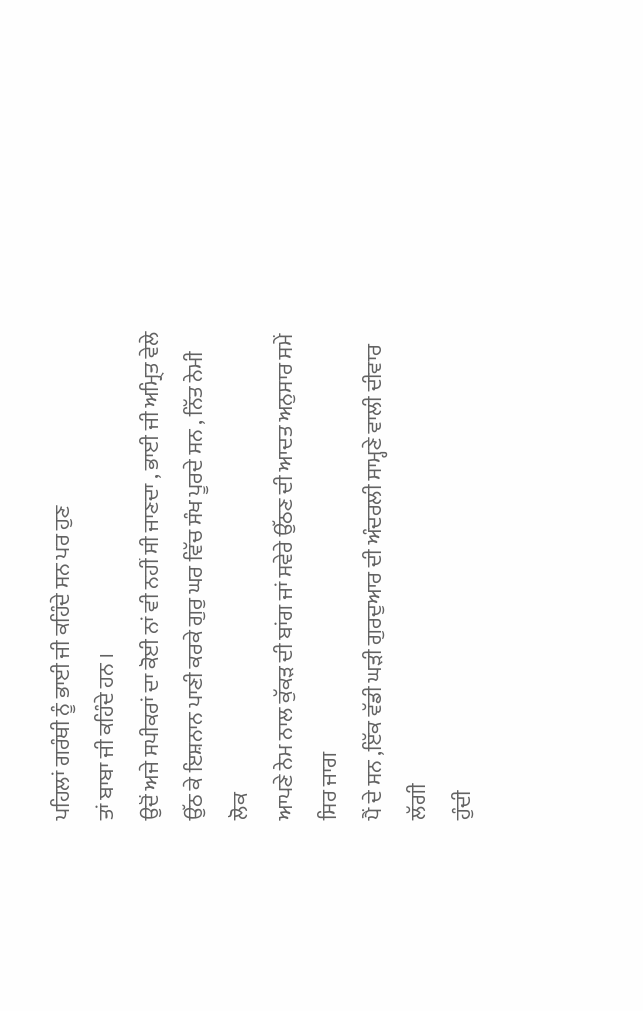ਪਹਿਲਾਂ ਗਰੰਥੀ ਨੂੰ ਭਾਈ ਜੀ ਕਹਿੰਦੇ ਸਨ ਪਰ ਹੁਣ
ਤਾਂ ਬਾਬਾ ਜੀ ਕਹਿੰਦੇ ਹਨ ।
ਉਦੋਂ ਅਜੇ ਸਪੀਕਰਾਂ ਦਾ ਕੋਈ ਨਾਂ ਵੀ ਨਹੀਂ ਸੀ ਜਾਣਦਾ , ਭਾਈ ਜੀ ਅਮ੍ਰਿਤ ਵੇਲੇ
ਉੱਠ ਕੇ ਇਸ਼ਨਾਨ ਪਾਣੀ ਕਰਕੇ ਗੁਰੁ ਘਰ ਵਿੱਚ ਸੰਖ ਪੂਰਦੇ ਸਨ , ਨਿੱਤ ਨੇਮੀ ਲੋਕ
ਆਪਣੇ ਨੇਮ ਨਾਲ ਕੁੱਕੜ ਦੀ ਬਾਂਗ ਜਾਂ ਸਵੇਰੇ ਉੱਠਣ ਦੀ ਆਦਤ ਅਨੁਸਾਰ ਸਮੇਂ ਸਿਰ ਜਾਗ
ਪੈਂ ਦੇ ਸਨ ,ਇੱਕ ਵੱਡੀ ਘੜੀ ਗੁਰਦੁਆਰ ਦੀ ਅੰਦਰਲੀ ਸਾਮ੍ਹਣੇ ਵਾਲੀ ਦੀਵਾਰ ਲੱਗੀ
ਹੁੰਦੀ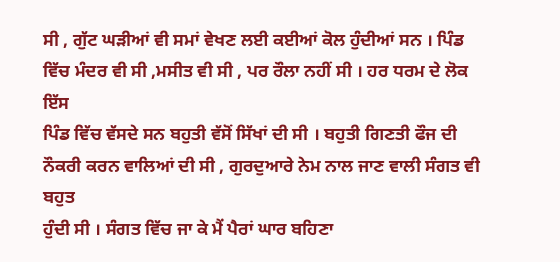ਸੀ , ਗੁੱਟ ਘੜੀਆਂ ਵੀ ਸਮਾਂ ਵੇਖਣ ਲਈ ਕਈਆਂ ਕੋਲ ਹੁੰਦੀਆਂ ਸਨ । ਪਿੰਡ
ਵਿੱਚ ਮੰਦਰ ਵੀ ਸੀ ,ਮਸੀਤ ਵੀ ਸੀ , ਪਰ ਰੌਲਾ ਨਹੀਂ ਸੀ । ਹਰ ਧਰਮ ਦੇ ਲੋਕ ਇੱਸ
ਪਿੰਡ ਵਿੱਚ ਵੱਸਦੇ ਸਨ ਬਹੁਤੀ ਵੱਸੋਂ ਸਿੱਖਾਂ ਦੀ ਸੀ । ਬਹੁਤੀ ਗਿਣਤੀ ਫੌਜ ਦੀ
ਨੌਕਰੀ ਕਰਨ ਵਾਲਿਆਂ ਦੀ ਸੀ , ਗੁਰਦੁਆਰੇ ਨੇਮ ਨਾਲ ਜਾਣ ਵਾਲੀ ਸੰਗਤ ਵੀ ਬਹੁਤ
ਹੁੰਦੀ ਸੀ । ਸੰਗਤ ਵਿੱਚ ਜਾ ਕੇ ਮੈਂ ਪੈਰਾਂ ਘਾਰ ਬਹਿਣਾ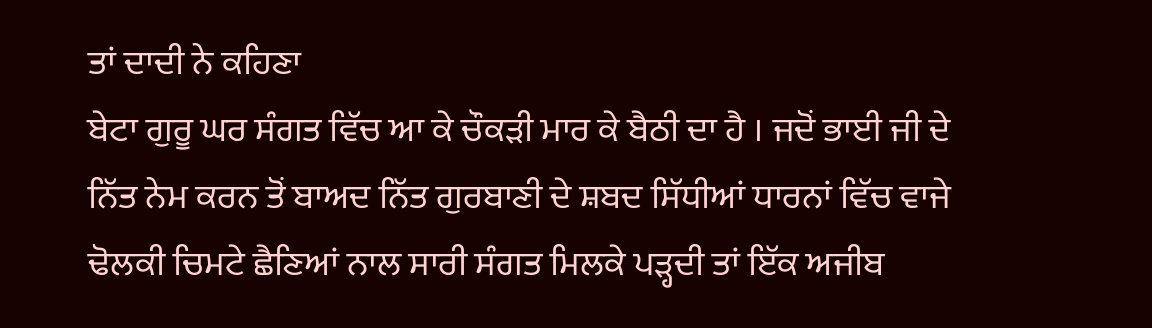ਤਾਂ ਦਾਦੀ ਨੇ ਕਹਿਣਾ
ਬੇਟਾ ਗੁਰੂ ਘਰ ਸੰਗਤ ਵਿੱਚ ਆ ਕੇ ਚੌਕੜੀ ਮਾਰ ਕੇ ਬੈਠੀ ਦਾ ਹੈ । ਜਦੋਂ ਭਾਈ ਜੀ ਦੇ
ਨਿੱਤ ਨੇਮ ਕਰਨ ਤੋਂ ਬਾਅਦ ਨਿੱਤ ਗੁਰਬਾਣੀ ਦੇ ਸ਼ਬਦ ਸਿੱਧੀਆਂ ਧਾਰਨਾਂ ਵਿੱਚ ਵਾਜੇ
ਢੋਲਕੀ ਚਿਮਟੇ ਛੈਣਿਆਂ ਨਾਲ ਸਾਰੀ ਸੰਗਤ ਮਿਲਕੇ ਪੜ੍ਹਦੀ ਤਾਂ ਇੱਕ ਅਜੀਬ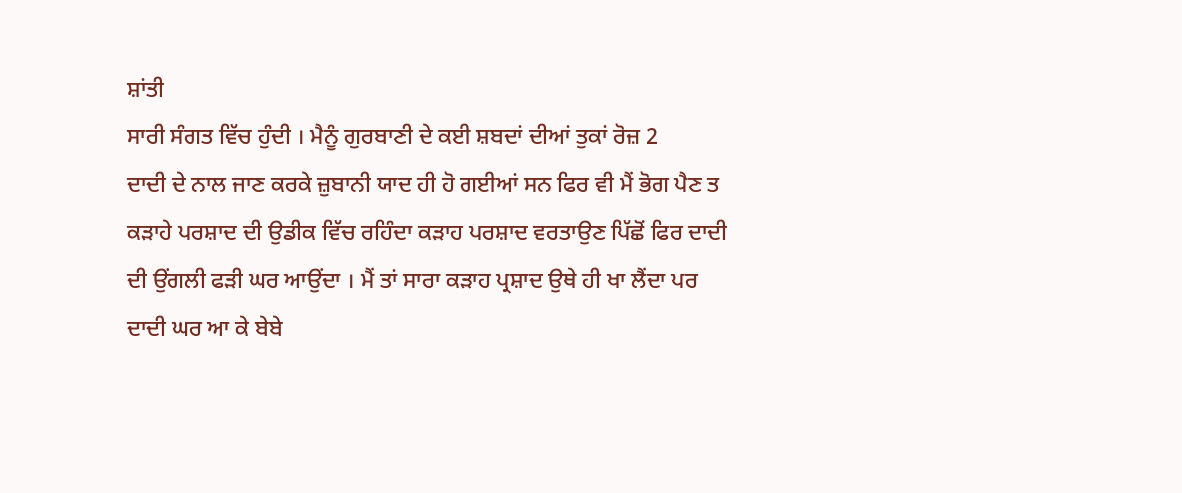ਸ਼ਾਂਤੀ
ਸਾਰੀ ਸੰਗਤ ਵਿੱਚ ਹੁੰਦੀ । ਮੈਨੂੰ ਗੁਰਬਾਣੀ ਦੇ ਕਈ ਸ਼ਬਦਾਂ ਦੀਆਂ ਤੁਕਾਂ ਰੋਜ਼ 2
ਦਾਦੀ ਦੇ ਨਾਲ ਜਾਣ ਕਰਕੇ ਜ਼ੁਬਾਨੀ ਯਾਦ ਹੀ ਹੋ ਗਈਆਂ ਸਨ ਫਿਰ ਵੀ ਮੈਂ ਭੋਗ ਪੈਣ ਤ
ਕੜਾਹੇ ਪਰਸ਼ਾਦ ਦੀ ਉਡੀਕ ਵਿੱਚ ਰਹਿੰਦਾ ਕੜਾਹ ਪਰਸ਼ਾਦ ਵਰਤਾਉਣ ਪਿੱਛੋਂ ਫਿਰ ਦਾਦੀ
ਦੀ ਉਂਗਲੀ ਫੜੀ ਘਰ ਆਉਂਦਾ । ਮੈਂ ਤਾਂ ਸਾਰਾ ਕੜਾਹ ਪ੍ਰਸ਼ਾਦ ਉਥੇ ਹੀ ਖਾ ਲੈਂਦਾ ਪਰ
ਦਾਦੀ ਘਰ ਆ ਕੇ ਬੇਬੇ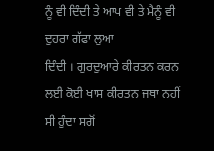ਨੂੰ ਵੀ ਦਿੰਦੀ ਤੇ ਆਪ ਵੀ ਤੇ ਮੈਨੂੰ ਵੀ ਦੁਹਰਾ ਗੱਫਾ ਲੁਆ
ਦਿੰਦੀ । ਗੁਰਦੁਆਰੇ ਕੀਰਤਨ ਕਰਨ ਲਈ ਕੋਈ ਖਾਸ ਕੀਰਤਨ ਜਥਾ ਨਹੀਂ ਸੀ ਹੁੰਦਾ ਸਗੋਂ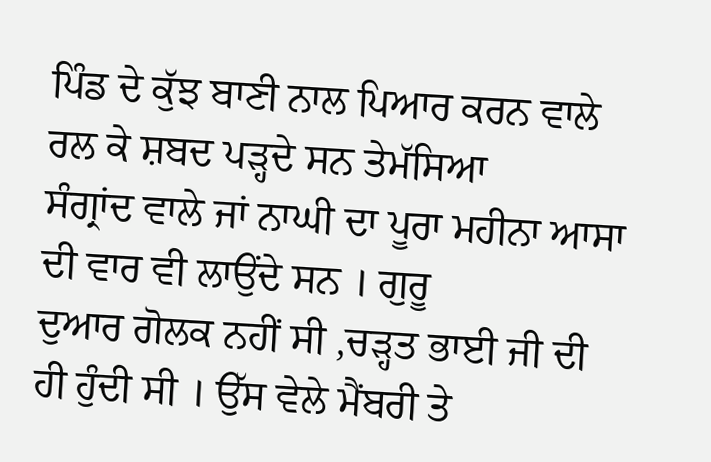ਪਿੰਡ ਦੇ ਕੁੱਝ ਬਾਣੀ ਨਾਲ ਪਿਆਰ ਕਰਨ ਵਾਲੇ ਰਲ ਕੇ ਸ਼ਬਦ ਪੜ੍ਹਦੇ ਸਨ ਤੇਮੱਸਿਆ
ਸੰਗ੍ਰਾਂਦ ਵਾਲੇ ਜਾਂ ਨਾਘੀ ਦਾ ਪੂਰਾ ਮਹੀਨਾ ਆਸਾ ਦੀ ਵਾਰ ਵੀ ਲਾਉਂਦੇ ਸਨ । ਗੁਰੂ
ਦੁਆਰ ਗੋਲਕ ਨਹੀਂ ਸੀ ,ਚੜ੍ਹਤ ਭਾਈ ਜੀ ਦੀ ਹੀ ਹੁੰਦੀ ਸੀ । ਉੱਸ ਵੇਲੇ ਮੈਂਬਰੀ ਤੇ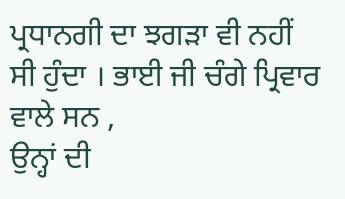ਪ੍ਰਧਾਨਗੀ ਦਾ ਝਗੜਾ ਵੀ ਨਹੀਂ ਸੀ ਹੁੰਦਾ । ਭਾਈ ਜੀ ਚੰਗੇ ਪ੍ਰਿਵਾਰ ਵਾਲੇ ਸਨ ,
ਉਨ੍ਹਾਂ ਦੀ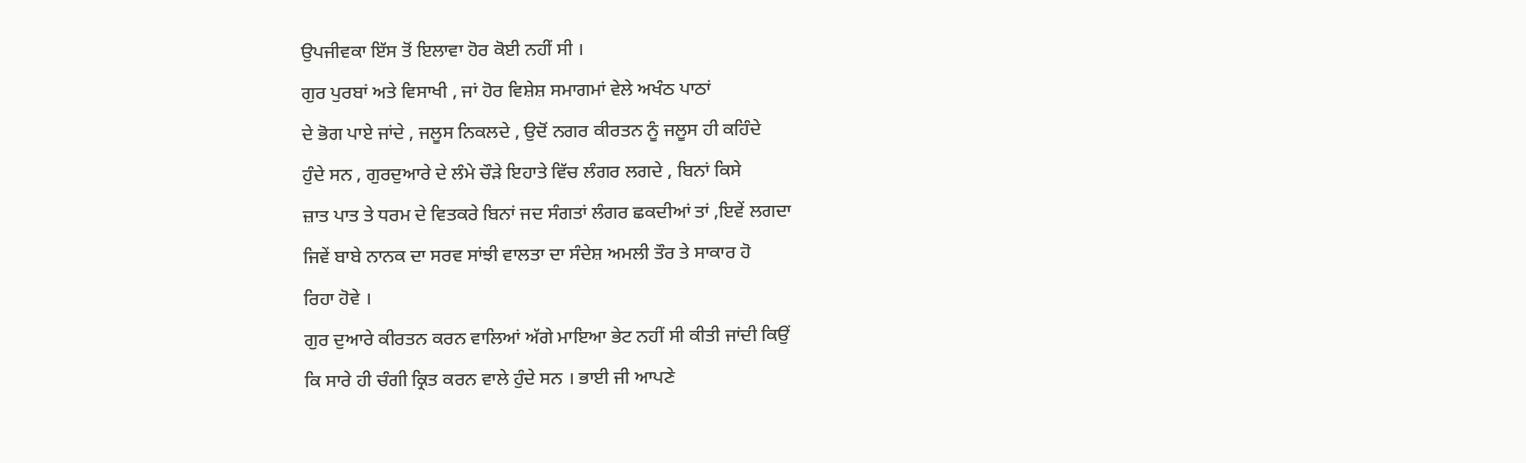ਉਪਜੀਵਕਾ ਇੱਸ ਤੋਂ ਇਲਾਵਾ ਹੋਰ ਕੋਈ ਨਹੀਂ ਸੀ ।
ਗੁਰ ਪੁਰਬਾਂ ਅਤੇ ਵਿਸਾਖੀ , ਜਾਂ ਹੋਰ ਵਿਸ਼ੇਸ਼ ਸਮਾਗਮਾਂ ਵੇਲੇ ਅਖੰਠ ਪਾਠਾਂ
ਦੇ ਭੋਗ ਪਾਏ ਜਾਂਦੇ , ਜਲੂਸ ਨਿਕਲਦੇ , ਉਦੋਂ ਨਗਰ ਕੀਰਤਨ ਨੂੰ ਜਲੂਸ ਹੀ ਕਹਿੰਦੇ
ਹੁੰਦੇ ਸਨ , ਗੁਰਦੁਆਰੇ ਦੇ ਲੰਮੇ ਚੌੜੇ ਇਹਾਤੇ ਵਿੱਚ ਲੰਗਰ ਲਗਦੇ , ਬਿਨਾਂ ਕਿਸੇ
ਜ਼ਾਤ ਪਾਤ ਤੇ ਧਰਮ ਦੇ ਵਿਤਕਰੇ ਬਿਨਾਂ ਜਦ ਸੰਗਤਾਂ ਲੰਗਰ ਛਕਦੀਆਂ ਤਾਂ ,ਇਵੇਂ ਲਗਦਾ
ਜਿਵੇਂ ਬਾਬੇ ਨਾਨਕ ਦਾ ਸਰਵ ਸਾਂਝੀ ਵਾਲਤਾ ਦਾ ਸੰਦੇਸ਼ ਅਮਲੀ ਤੌਰ ਤੇ ਸਾਕਾਰ ਹੋ
ਰਿਹਾ ਹੋਵੇ ।
ਗੁਰ ਦੁਆਰੇ ਕੀਰਤਨ ਕਰਨ ਵਾਲਿਆਂ ਅੱਗੇ ਮਾਇਆ ਭੇਟ ਨਹੀਂ ਸੀ ਕੀਤੀ ਜਾਂਦੀ ਕਿਉਂ
ਕਿ ਸਾਰੇ ਹੀ ਚੰਗੀ ਕ੍ਰਿਤ ਕਰਨ ਵਾਲੇ ਹੁੰਦੇ ਸਨ । ਭਾਈ ਜੀ ਆਪਣੇ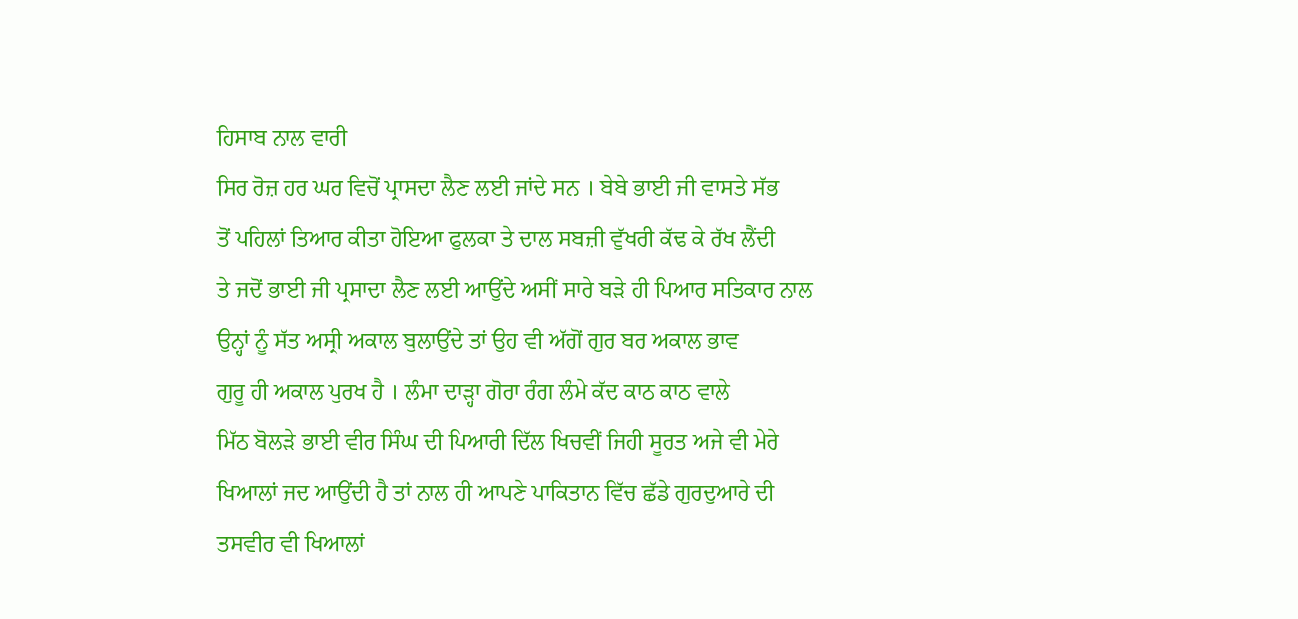ਹਿਸਾਬ ਨਾਲ ਵਾਰੀ
ਸਿਰ ਰੋਜ਼ ਹਰ ਘਰ ਵਿਚੋਂ ਪ੍ਰਾਸਦਾ ਲੈਣ ਲਈ ਜਾਂਦੇ ਸਨ । ਬੇਬੇ ਭਾਈ ਜੀ ਵਾਸਤੇ ਸੱਭ
ਤੋਂ ਪਹਿਲਾਂ ਤਿਆਰ ਕੀਤਾ ਹੋਇਆ ਫੁਲਕਾ ਤੇ ਦਾਲ ਸਬਜ਼ੀ ਵੁੱਖਰੀ ਕੱਢ ਕੇ ਰੱਖ ਲੈਂਦੀ
ਤੇ ਜਦੋਂ ਭਾਈ ਜੀ ਪ੍ਰਸਾਦਾ ਲੈਣ ਲਈ ਆਉਂਦੇ ਅਸੀਂ ਸਾਰੇ ਬੜੇ ਹੀ ਪਿਆਰ ਸਤਿਕਾਰ ਨਾਲ
ਉਨ੍ਹਾਂ ਨੂੰ ਸੱਤ ਅਸ੍ਰੀ ਅਕਾਲ ਬੁਲਾਉਂਦੇ ਤਾਂ ਉਹ ਵੀ ਅੱਗੋਂ ਗੁਰ ਬਰ ਅਕਾਲ ਭਾਵ
ਗੁਰੂ ਹੀ ਅਕਾਲ ਪੁਰਖ ਹੈ । ਲੰਮਾ ਦਾੜ੍ਹਾ ਗੋਰਾ ਰੰਗ ਲੰਮੇ ਕੱਦ ਕਾਠ ਕਾਠ ਵਾਲੇ
ਮਿੱਠ ਬੋਲੜੇ ਭਾਈ ਵੀਰ ਸਿੰਘ ਦੀ ਪਿਆਰੀ ਦਿੱਲ ਖਿਚਵੀਂ ਜਿਹੀ ਸੂਰਤ ਅਜੇ ਵੀ ਮੇਰੇ
ਖਿਆਲਾਂ ਜਦ ਆਉਂਦੀ ਹੈ ਤਾਂ ਨਾਲ ਹੀ ਆਪਣੇ ਪਾਕਿਤਾਨ ਵਿੱਚ ਛੱਡੇ ਗੁਰਦੁਆਰੇ ਦੀ
ਤਸਵੀਰ ਵੀ ਖਿਆਲਾਂ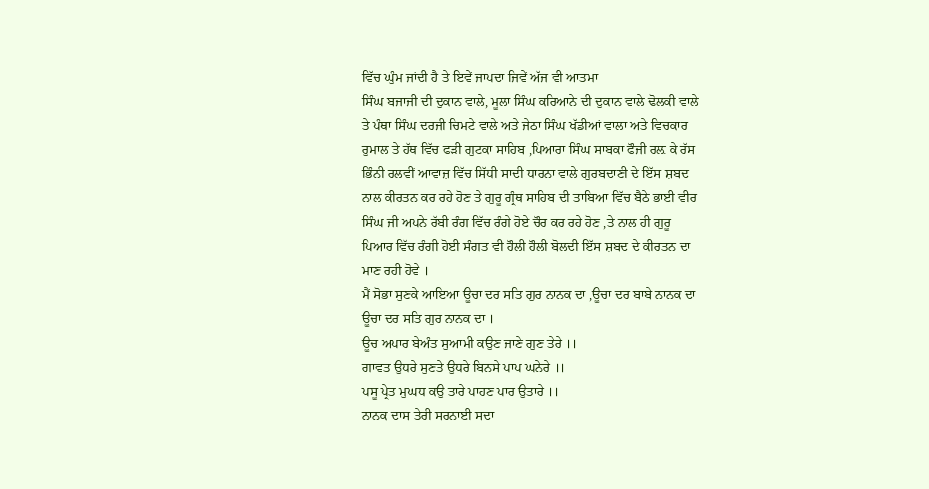ਵਿੱਚ ਘੁੰਮ ਜਾਂਦੀ ਹੈ ਤੇ ਇਵੇਂ ਜਾਪਦਾ ਜਿਵੇਂ ਅੱਜ ਵੀ ਆਤਮਾ
ਸਿੰਘ ਬਜਾਜੀ ਦੀ ਦੁਕਾਨ ਵਾਲੇ, ਮੂਲਾ ਸਿੰਘ ਕਰਿਆਨੇ ਦੀ ਦੁਕਾਨ ਵਾਲੇ ਢੋਲਕੀ ਵਾਲੇ
ਤੇ ਪੰਥਾ ਸਿੰਘ ਦਰਜੀ ਚਿਮਟੇ ਵਾਲੇ ਅਤੇ ਜੇਠਾ ਸਿੰਘ ਖੱਡੀਆਂ ਵਾਲਾ ਅਤੇ ਵਿਚਕਾਰ
ਰੁਮਾਲ ਤੇ ਹੱਥ ਵਿੱਚ ਫੜੀ ਗੁਟਕਾ ਸਾਹਿਬ ,ਪਿਆਰਾ ਸਿੰਘ ਸਾਬਕਾ ਫੌਜੀ ਰਲ਼ ਕੇ ਰੱਸ
ਭਿੰਨੀ ਰਲਵੀਂ ਆਵਾਜ਼ ਵਿੱਚ ਸਿੱਧੀ ਸਾਦੀ ਧਾਰਨਾ ਵਾਲੇ ਗੁਰਬਦਾਣੀ ਦੇ ਇੱਸ ਸ਼ਬਦ
ਨਾਲ ਕੀਰਤਨ ਕਰ ਰਹੇ ਹੋਣ ਤੇ ਗੁਰੂ ਗ੍ਰੰਥ ਸਾਹਿਬ ਦੀ ਤਾਬਿਆ ਵਿੱਚ ਬੈਠੇ ਭਾਈ ਵੀਰ
ਸਿੰਘ ਜੀ ਅਪਨੇ ਰੱਬੀ ਰੰਗ ਵਿੱਚ ਰੰਗੇ ਹੋਏ ਚੌਰ ਕਰ ਰਹੇ ਹੋਣ ,ਤੇ ਨਾਲ ਹੀ ਗੁਰੂ
ਪਿਆਰ ਵਿੱਚ ਰੰਗੀ ਹੋਈ ਸੰਗਤ ਵੀ ਹੌਲੀ ਹੌਲੀ ਬੋਲਦੀ ਇੱਸ ਸ਼ਬਦ ਦੇ ਕੀਰਤਨ ਦਾ
ਮਾਣ ਰਹੀ ਹੋਵੇ ।
ਮੈਂ ਸੋਭਾ ਸੁਣਕੇ ਆਇਆ ਊਚਾ ਦਰ ਸਤਿ ਗੁਰ ਨਾਨਕ ਦਾ ,ਊਚਾ ਦਰ ਬਾਬੇ ਨਾਨਕ ਦਾ
ਊਚਾ ਦਰ ਸਤਿ ਗੁਰ ਨਾਨਕ ਦਾ ।
ਊਚ ਅਪਾਰ ਬੇਅੰਤ ਸੁਆਮੀ ਕਉਣ ਜਾਣੇ ਗੁਣ ਤੇਰੇ ।।
ਗਾਵਤ ਉਧਰੇ ਸੁਣਤੇ ਉਧਰੇ ਬਿਨਸੇ ਪਾਪ ਘਨੇਰੇ ।।
ਪਸੂ ਪ੍ਰੇਤ ਮੁਘਧ ਕਉ ਤਾਰੇ ਪਾਹਣ ਪਾਰ ਉਤਾਰੇ ।।
ਨਾਨਕ ਦਾਸ ਤੇਰੀ ਸਰਨਾਈ ਸਦਾ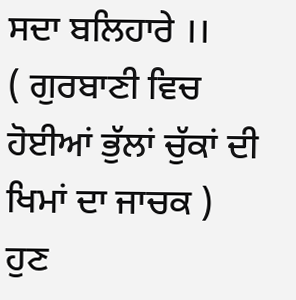ਸਦਾ ਬਲਿਹਾਰੇ ।।
( ਗੁਰਬਾਣੀ ਵਿਚ ਹੋਈਆਂ ਭੁੱਲਾਂ ਚੁੱਕਾਂ ਦੀ ਖਿਮਾਂ ਦਾ ਜਾਚਕ )
ਹੁਣ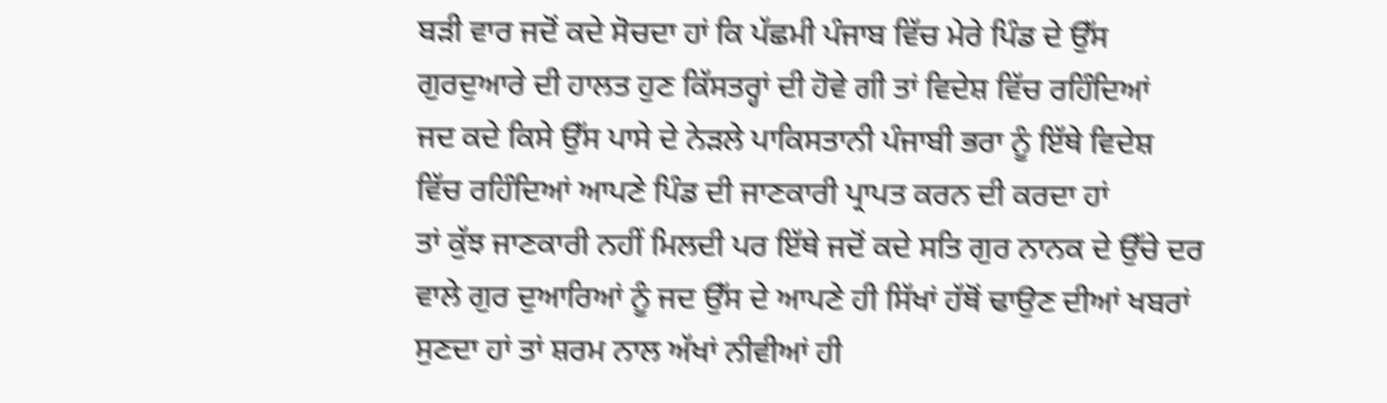ਬੜੀ ਵਾਰ ਜਦੋਂ ਕਦੇ ਸੋਚਦਾ ਹਾਂ ਕਿ ਪੱਛਮੀ ਪੰਜਾਬ ਵਿੱਚ ਮੇਰੇ ਪਿੰਡ ਦੇ ਉੱਸ
ਗੁਰਦੁਆਰੇ ਦੀ ਹਾਲਤ ਹੁਣ ਕਿੱਸਤਰ੍ਹਾਂ ਦੀ ਹੋਵੇ ਗੀ ਤਾਂ ਵਿਦੇਸ਼ ਵਿੱਚ ਰਹਿੰਦਿਆਂ
ਜਦ ਕਦੇ ਕਿਸੇ ਉੱਸ ਪਾਸੇ ਦੇ ਨੇੜਲੇ ਪਾਕਿਸਤਾਨੀ ਪੰਜਾਬੀ ਭਰਾ ਨੂੰ ਇੱਥੇ ਵਿਦੇਸ਼
ਵਿੱਚ ਰਹਿੰਦਿਆਂ ਆਪਣੇ ਪਿੰਡ ਦੀ ਜਾਣਕਾਰੀ ਪ੍ਰਾਪਤ ਕਰਨ ਦੀ ਕਰਦਾ ਹਾਂ
ਤਾਂ ਕੁੱਝ ਜਾਣਕਾਰੀ ਨਹੀਂ ਮਿਲਦੀ ਪਰ ਇੱਥੇ ਜਦੋਂ ਕਦੇ ਸਤਿ ਗੁਰ ਨਾਨਕ ਦੇ ਉੱਚੇ ਦਰ
ਵਾਲੇ ਗੁਰ ਦੁਆਰਿਆਂ ਨੂੰ ਜਦ ਉੱਸ ਦੇ ਆਪਣੇ ਹੀ ਸਿੱਖਾਂ ਹੱਥੋਂ ਢਾਉਣ ਦੀਆਂ ਖਬਰਾਂ
ਸੁਣਦਾ ਹਾਂ ਤਾਂ ਸ਼ਰਮ ਨਾਲ ਅੱਖਾਂ ਨੀਵੀਆਂ ਹੀ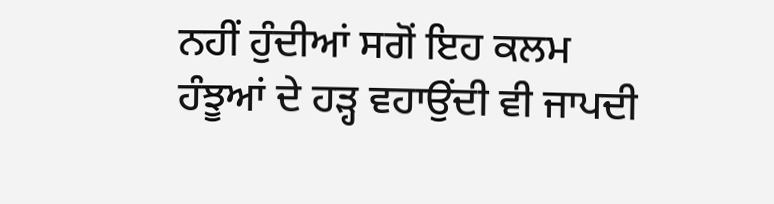ਨਹੀਂ ਹੁੰਦੀਆਂ ਸਗੋਂ ਇਹ ਕਲਮ
ਹੰਝੂਆਂ ਦੇ ਹੜ੍ਹ ਵਹਾਉਂਦੀ ਵੀ ਜਾਪਦੀ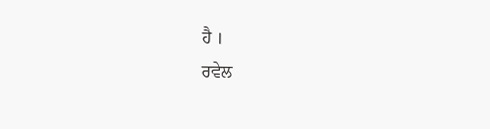ਹੈ ।
ਰਵੇਲ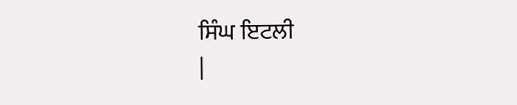ਸਿੰਘ ਇਟਲੀ
|